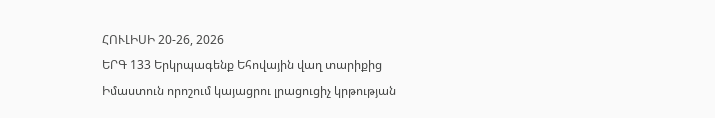ՀՈՒԼԻՍԻ 20-26, 2026
ԵՐԳ 133 Երկրպագենք Եհովային վաղ տարիքից
Իմաստուն որոշում կայացրու լրացուցիչ կրթության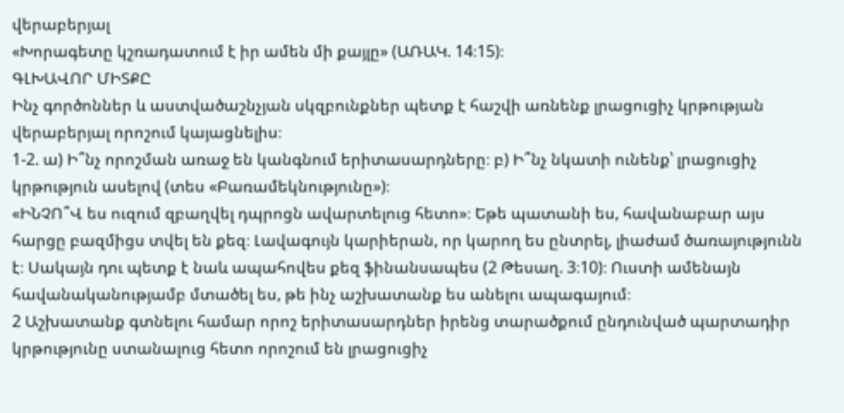վերաբերյալ
«Խորագետը կշռադատում է իր ամեն մի քայլը» (ԱՌԱԿ. 14։15)։
ԳԼԽԱՎՈՐ ՄԻՏՔԸ
Ինչ գործոններ և աստվածաշնչյան սկզբունքներ պետք է հաշվի առնենք լրացուցիչ կրթության վերաբերյալ որոշում կայացնելիս։
1-2. ա) Ի՞նչ որոշման առաջ են կանգնում երիտասարդները։ բ) Ի՞նչ նկատի ունենք՝ լրացուցիչ կրթություն ասելով (տես «Բառամեկնությունը»)։
«ԻՆՉՈ՞Վ ես ուզում զբաղվել դպրոցն ավարտելուց հետո»։ Եթե պատանի ես, հավանաբար այս հարցը բազմիցս տվել են քեզ։ Լավագույն կարիերան, որ կարող ես ընտրել, լիաժամ ծառայությունն է։ Սակայն դու պետք է նաև ապահովես քեզ ֆինանսապես (2 Թեսաղ. 3։10)։ Ուստի ամենայն հավանականությամբ մտածել ես, թե ինչ աշխատանք ես անելու ապագայում։
2 Աշխատանք գտնելու համար որոշ երիտասարդներ իրենց տարածքում ընդունված պարտադիր կրթությունը ստանալուց հետո որոշում են լրացուցիչ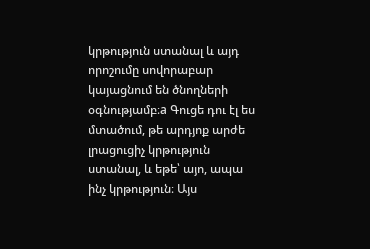կրթություն ստանալ և այդ որոշումը սովորաբար կայացնում են ծնողների օգնությամբ։a Գուցե դու էլ ես մտածում, թե արդյոք արժե լրացուցիչ կրթություն ստանալ, և եթե՝ այո, ապա ինչ կրթություն։ Այս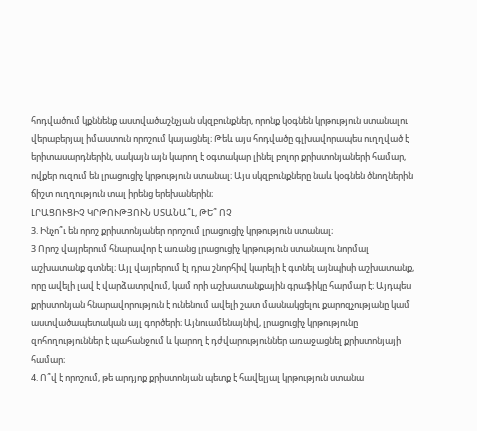հոդվածում կքննենք աստվածաշնչյան սկզբունքներ, որոնք կօգնեն կրթություն ստանալու վերաբերյալ իմաստուն որոշում կայացնել։ Թեև այս հոդվածը գլխավորապես ուղղված է երիտասարդներին, սակայն այն կարող է օգտակար լինել բոլոր քրիստոնյաների համար, ովքեր ուզում են լրացուցիչ կրթություն ստանալ։ Այս սկզբունքները նաև կօգնեն ծնողներին ճիշտ ուղղություն տալ իրենց երեխաներին։
ԼՐԱՑՈՒՑԻՉ ԿՐԹՈՒԹՅՈՒՆ ՍՏԱՆԱ՞Լ, ԹԵ՞ ՈՉ
3. Ինչո՞ւ են որոշ քրիստոնյաներ որոշում լրացուցիչ կրթություն ստանալ։
3 Որոշ վայրերում հնարավոր է առանց լրացուցիչ կրթություն ստանալու նորմալ աշխատանք գտնել։ Այլ վայրերում էլ դրա շնորհիվ կարելի է գտնել այնպիսի աշխատանք, որը ավելի լավ է վարձատրվում, կամ որի աշխատանքային գրաֆիկը հարմար է։ Այդպես քրիստոնյան հնարավորություն է ունենում ավելի շատ մասնակցելու քարոզչությանը կամ աստվածապետական այլ գործերի։ Այնուամենայնիվ, լրացուցիչ կրթությունը զոհողություններ է պահանջում և կարող է դժվարություններ առաջացնել քրիստոնյայի համար։
4. Ո՞վ է որոշում, թե արդյոք քրիստոնյան պետք է հավելյալ կրթություն ստանա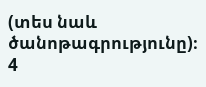(տես նաև ծանոթագրությունը)։
4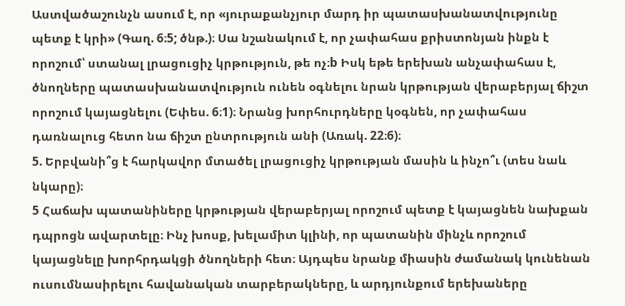Աստվածաշունչն ասում է, որ «յուրաքանչյուր մարդ իր պատասխանատվությունը պետք է կրի» (Գաղ. 6։5; ծնթ.)։ Սա նշանակում է, որ չափահաս քրիստոնյան ինքն է որոշում՝ ստանալ լրացուցիչ կրթություն, թե ոչ։b Իսկ եթե երեխան անչափահաս է, ծնողները պատասխանատվություն ունեն օգնելու նրան կրթության վերաբերյալ ճիշտ որոշում կայացնելու (Եփես. 6։1)։ Նրանց խորհուրդները կօգնեն, որ չափահաս դառնալուց հետո նա ճիշտ ընտրություն անի (Առակ. 22։6)։
5. Երբվանի՞ց է հարկավոր մտածել լրացուցիչ կրթության մասին և ինչո՞ւ (տես նաև նկարը)։
5 Հաճախ պատանիները կրթության վերաբերյալ որոշում պետք է կայացնեն նախքան դպրոցն ավարտելը։ Ինչ խոսք, խելամիտ կլինի, որ պատանին մինչև որոշում կայացնելը խորհրդակցի ծնողների հետ։ Այդպես նրանք միասին ժամանակ կունենան ուսումնասիրելու հավանական տարբերակները, և արդյունքում երեխաները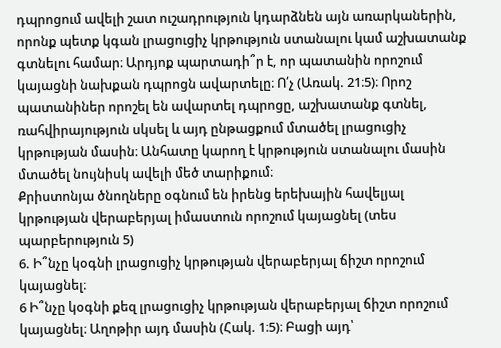դպրոցում ավելի շատ ուշադրություն կդարձնեն այն առարկաներին, որոնք պետք կգան լրացուցիչ կրթություն ստանալու կամ աշխատանք գտնելու համար։ Արդյոք պարտադի՞ր է, որ պատանին որոշում կայացնի նախքան դպրոցն ավարտելը։ Ո՛չ (Առակ. 21։5)։ Որոշ պատանիներ որոշել են ավարտել դպրոցը, աշխատանք գտնել, ռահվիրայություն սկսել և այդ ընթացքում մտածել լրացուցիչ կրթության մասին։ Անհատը կարող է կրթություն ստանալու մասին մտածել նույնիսկ ավելի մեծ տարիքում։
Քրիստոնյա ծնողները օգնում են իրենց երեխային հավելյալ կրթության վերաբերյալ իմաստուն որոշում կայացնել (տես պարբերություն 5)
6. Ի՞նչը կօգնի լրացուցիչ կրթության վերաբերյալ ճիշտ որոշում կայացնել։
6 Ի՞նչը կօգնի քեզ լրացուցիչ կրթության վերաբերյալ ճիշտ որոշում կայացնել։ Աղոթիր այդ մասին (Հակ. 1։5)։ Բացի այդ՝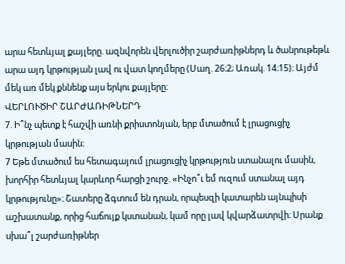արա հետևյալ քայլերը. ազնվորեն վերլուծիր շարժառիթներդ և ծանրութեթև արա այդ կրթության լավ ու վատ կողմերը (Սաղ. 26։2; Առակ. 14։15)։ Այժմ մեկ առ մեկ քննենք այս երկու քայլերը։
ՎԵՐԼՈՒԾԻՐ ՇԱՐԺԱՌԻԹՆԵՐԴ
7. Ի՞նչ պետք է հաշվի առնի քրիստոնյան, երբ մտածում է լրացուցիչ կրթության մասին։
7 Եթե մտածում ես հետագայում լրացուցիչ կրթություն ստանալու մասին, խորհիր հետևյալ կարևոր հարցի շուրջ. «Ինչո՞ւ եմ ուզում ստանալ այդ կրթությունը»։ Շատերը ձգտում են դրան, որպեսզի կատարեն այնպիսի աշխատանք, որից հաճույք կստանան, կամ որը լավ կվարձատրվի։ Սրանք սխա՞լ շարժառիթներ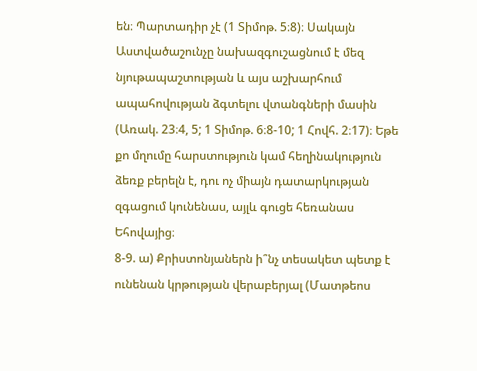են։ Պարտադիր չէ (1 Տիմոթ. 5։8)։ Սակայն Աստվածաշունչը նախազգուշացնում է մեզ նյութապաշտության և այս աշխարհում ապահովության ձգտելու վտանգների մասին (Առակ. 23։4, 5; 1 Տիմոթ. 6։8-10; 1 Հովհ. 2։17)։ Եթե քո մղումը հարստություն կամ հեղինակություն ձեռք բերելն է, դու ոչ միայն դատարկության զգացում կունենաս, այլև գուցե հեռանաս Եհովայից։
8-9. ա) Քրիստոնյաներն ի՞նչ տեսակետ պետք է ունենան կրթության վերաբերյալ (Մատթեոս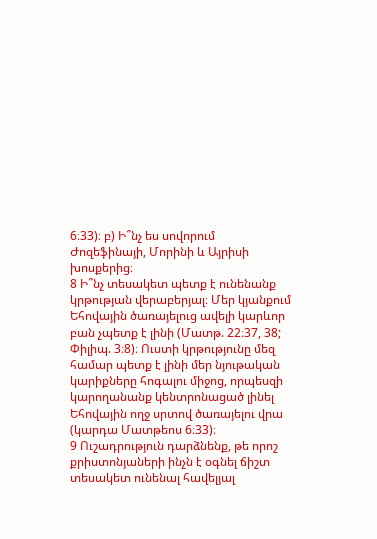6։33)։ բ) Ի՞նչ ես սովորում Ժոզեֆինայի, Մորինի և Այրիսի խոսքերից։
8 Ի՞նչ տեսակետ պետք է ունենանք կրթության վերաբերյալ։ Մեր կյանքում Եհովային ծառայելուց ավելի կարևոր բան չպետք է լինի (Մատթ. 22։37, 38; Փիլիպ. 3։8)։ Ուստի կրթությունը մեզ համար պետք է լինի մեր նյութական կարիքները հոգալու միջոց, որպեսզի կարողանանք կենտրոնացած լինել Եհովային ողջ սրտով ծառայելու վրա (կարդա Մատթեոս 6։33)։
9 Ուշադրություն դարձնենք, թե որոշ քրիստոնյաների ինչն է օգնել ճիշտ տեսակետ ունենալ հավելյալ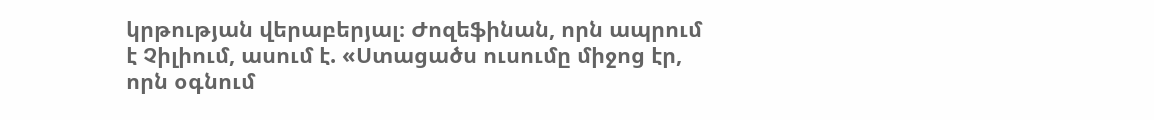կրթության վերաբերյալ։ Ժոզեֆինան, որն ապրում է Չիլիում, ասում է. «Ստացածս ուսումը միջոց էր, որն օգնում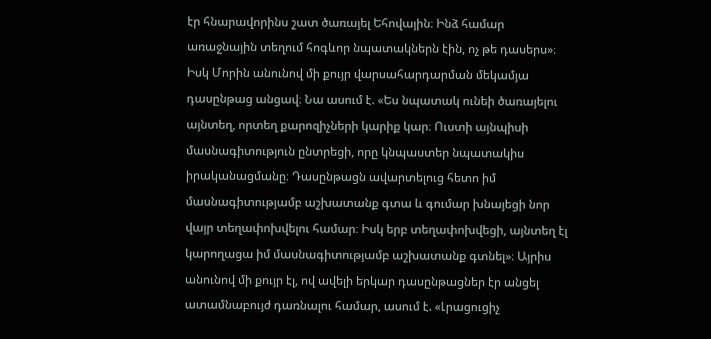էր հնարավորինս շատ ծառայել Եհովային։ Ինձ համար առաջնային տեղում հոգևոր նպատակներն էին, ոչ թե դասերս»։ Իսկ Մորին անունով մի քույր վարսահարդարման մեկամյա դասընթաց անցավ։ Նա ասում է. «Ես նպատակ ունեի ծառայելու այնտեղ, որտեղ քարոզիչների կարիք կար։ Ուստի այնպիսի մասնագիտություն ընտրեցի, որը կնպաստեր նպատակիս իրականացմանը։ Դասընթացն ավարտելուց հետո իմ մասնագիտությամբ աշխատանք գտա և գումար խնայեցի նոր վայր տեղափոխվելու համար։ Իսկ երբ տեղափոխվեցի, այնտեղ էլ կարողացա իմ մասնագիտությամբ աշխատանք գտնել»։ Այրիս անունով մի քույր էլ, ով ավելի երկար դասընթացներ էր անցել ատամնաբույժ դառնալու համար, ասում է. «Լրացուցիչ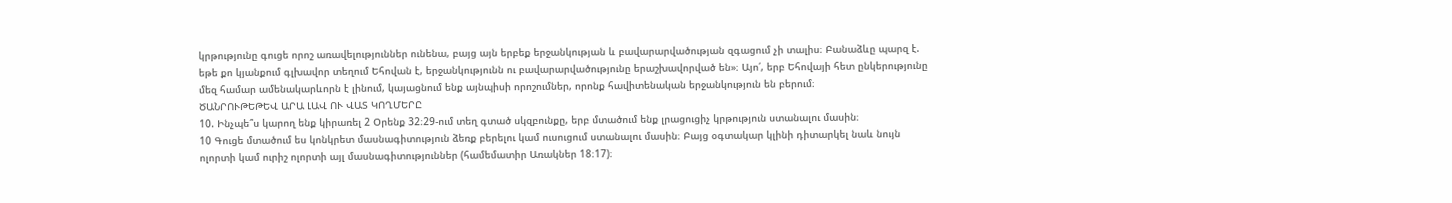կրթությունը գուցե որոշ առավելություններ ունենա, բայց այն երբեք երջանկության և բավարարվածության զգացում չի տալիս։ Բանաձևը պարզ է. եթե քո կյանքում գլխավոր տեղում Եհովան է, երջանկությունն ու բավարարվածությունը երաշխավորված են»։ Այո՛, երբ Եհովայի հետ ընկերությունը մեզ համար ամենակարևորն է լինում, կայացնում ենք այնպիսի որոշումներ, որոնք հավիտենական երջանկություն են բերում։
ԾԱՆՐՈՒԹԵԹԵՎ ԱՐԱ ԼԱՎ ՈՒ ՎԱՏ ԿՈՂՄԵՐԸ
10. Ինչպե՞ս կարող ենք կիրառել 2 Օրենք 32։29-ում տեղ գտած սկզբունքը, երբ մտածում ենք լրացուցիչ կրթություն ստանալու մասին։
10 Գուցե մտածում ես կոնկրետ մասնագիտություն ձեռք բերելու կամ ուսուցում ստանալու մասին։ Բայց օգտակար կլինի դիտարկել նաև նույն ոլորտի կամ ուրիշ ոլորտի այլ մասնագիտություններ (համեմատիր Առակներ 18։17)։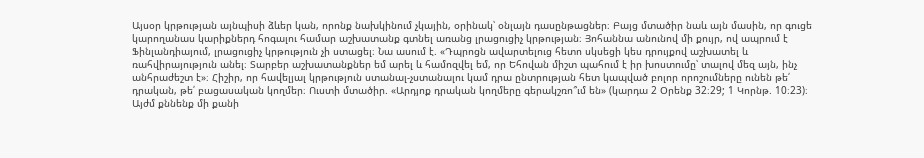Այսօր կրթության այնպիսի ձևեր կան, որոնք նախկինում չկային, օրինակ՝ օնլայն դասընթացներ։ Բայց մտածիր նաև այն մասին, որ գուցե կարողանաս կարիքներդ հոգալու համար աշխատանք գտնել առանց լրացուցիչ կրթության։ Յոհաննա անունով մի քույր, ով ապրում է Ֆինլանդիայում, լրացուցիչ կրթություն չի ստացել։ Նա ասում է. «Դպրոցն ավարտելուց հետո սկսեցի կես դրույքով աշխատել և ռահվիրայություն անել։ Տարբեր աշխատանքներ եմ արել և համոզվել եմ, որ Եհովան միշտ պահում է իր խոստումը՝ տալով մեզ այն, ինչ անհրաժեշտ է»։ Հիշիր, որ հավելյալ կրթություն ստանալ-չստանալու կամ դրա ընտրության հետ կապված բոլոր որոշումները ունեն թե՛ դրական, թե՛ բացասական կողմեր։ Ուստի մտածիր. «Արդյոք դրական կողմերը գերակշռո՞ւմ են» (կարդա 2 Օրենք 32։29; 1 Կորնթ. 10։23)։ Այժմ քննենք մի քանի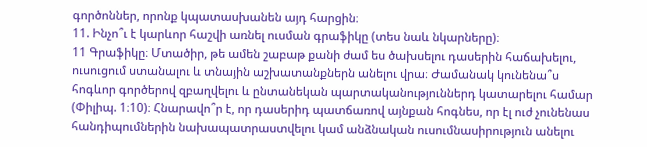գործոններ, որոնք կպատասխանեն այդ հարցին։
11. Ինչո՞ւ է կարևոր հաշվի առնել ուսման գրաֆիկը (տես նաև նկարները)։
11 Գրաֆիկը։ Մտածիր, թե ամեն շաբաթ քանի ժամ ես ծախսելու դասերին հաճախելու, ուսուցում ստանալու և տնային աշխատանքներն անելու վրա։ Ժամանակ կունենա՞ս հոգևոր գործերով զբաղվելու և ընտանեկան պարտականություններդ կատարելու համար (Փիլիպ. 1։10)։ Հնարավո՞ր է, որ դասերիդ պատճառով այնքան հոգնես, որ էլ ուժ չունենաս հանդիպումներին նախապատրաստվելու կամ անձնական ուսումնասիրություն անելու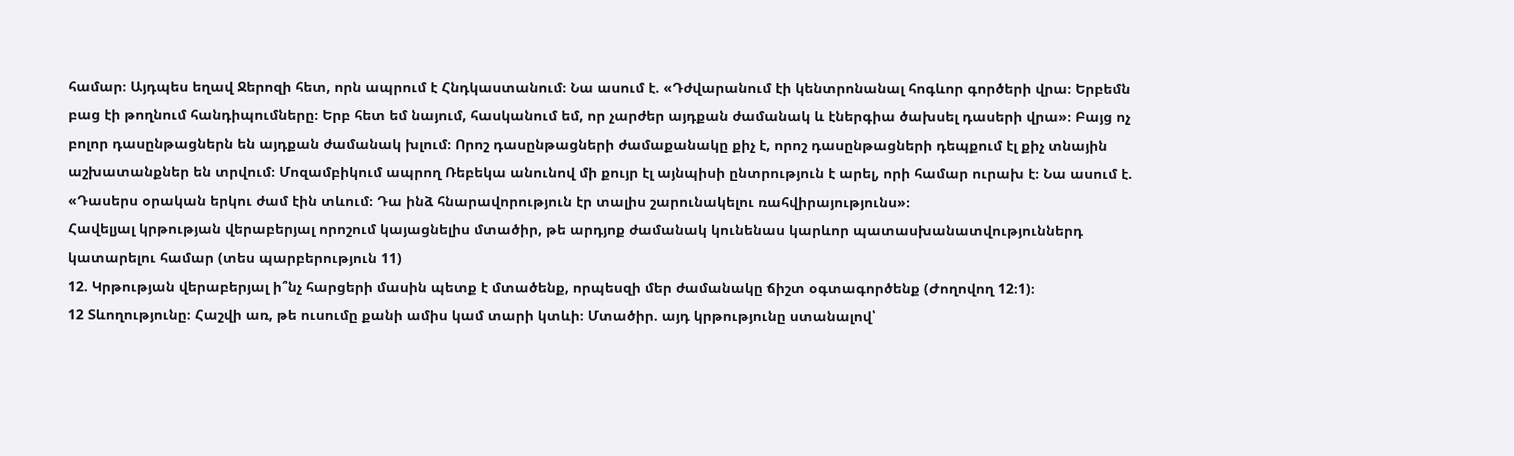համար։ Այդպես եղավ Ջերոզի հետ, որն ապրում է Հնդկաստանում։ Նա ասում է. «Դժվարանում էի կենտրոնանալ հոգևոր գործերի վրա։ Երբեմն բաց էի թողնում հանդիպումները։ Երբ հետ եմ նայում, հասկանում եմ, որ չարժեր այդքան ժամանակ և էներգիա ծախսել դասերի վրա»։ Բայց ոչ բոլոր դասընթացներն են այդքան ժամանակ խլում։ Որոշ դասընթացների ժամաքանակը քիչ է, որոշ դասընթացների դեպքում էլ քիչ տնային աշխատանքներ են տրվում։ Մոզամբիկում ապրող Ռեբեկա անունով մի քույր էլ այնպիսի ընտրություն է արել, որի համար ուրախ է։ Նա ասում է. «Դասերս օրական երկու ժամ էին տևում։ Դա ինձ հնարավորություն էր տալիս շարունակելու ռահվիրայությունս»։
Հավելյալ կրթության վերաբերյալ որոշում կայացնելիս մտածիր, թե արդյոք ժամանակ կունենաս կարևոր պատասխանատվություններդ կատարելու համար (տես պարբերություն 11)
12. Կրթության վերաբերյալ ի՞նչ հարցերի մասին պետք է մտածենք, որպեսզի մեր ժամանակը ճիշտ օգտագործենք (Ժողովող 12։1)։
12 Տևողությունը։ Հաշվի առ, թե ուսումը քանի ամիս կամ տարի կտևի։ Մտածիր. այդ կրթությունը ստանալով՝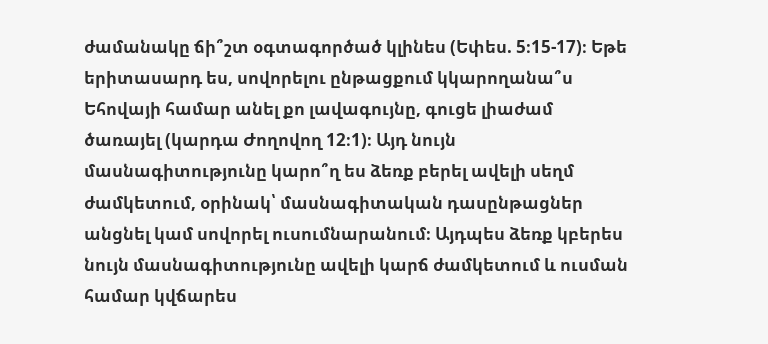ժամանակը ճի՞շտ օգտագործած կլինես (Եփես. 5։15-17)։ Եթե երիտասարդ ես, սովորելու ընթացքում կկարողանա՞ս Եհովայի համար անել քո լավագույնը, գուցե լիաժամ ծառայել (կարդա Ժողովող 12։1)։ Այդ նույն մասնագիտությունը կարո՞ղ ես ձեռք բերել ավելի սեղմ ժամկետում, օրինակ՝ մասնագիտական դասընթացներ անցնել կամ սովորել ուսումնարանում։ Այդպես ձեռք կբերես նույն մասնագիտությունը ավելի կարճ ժամկետում և ուսման համար կվճարես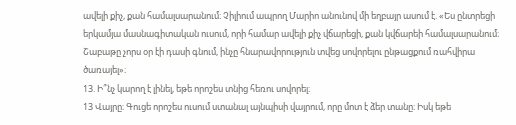ավելի քիչ, քան համալսարանում։ Չիլիում ապրող Մարիո անունով մի եղբայր ասում է. «Ես ընտրեցի երկամյա մասնագիտական ուսում, որի համար ավելի քիչ վճարեցի, քան կվճարեի համալսարանում։ Շաբաթը չորս օր էի դասի գնում, ինչը հնարավորություն տվեց սովորելու ընթացքում ռահվիրա ծառայել»։
13. Ի՞նչ կարող է լինել, եթե որոշես տնից հեռու սովորել։
13 Վայրը։ Գուցե որոշես ուսում ստանալ այնպիսի վայրում, որը մոտ է ձեր տանը։ Իսկ եթե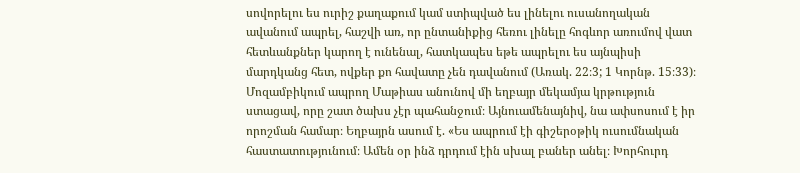սովորելու ես ուրիշ քաղաքում կամ ստիպված ես լինելու ուսանողական ավանում ապրել, հաշվի առ, որ ընտանիքից հեռու լինելը հոգևոր առումով վատ հետևանքներ կարող է ունենալ, հատկապես եթե ապրելու ես այնպիսի մարդկանց հետ, ովքեր քո հավատը չեն դավանում (Առակ. 22։3; 1 Կորնթ. 15։33)։ Մոզամբիկում ապրող Մաթիաս անունով մի եղբայր մեկամյա կրթություն ստացավ, որը շատ ծախս չէր պահանջում։ Այնուամենայնիվ, նա ափսոսում է իր որոշման համար։ Եղբայրն ասում է. «Ես ապրում էի գիշերօթիկ ուսումնական հաստատությունում։ Ամեն օր ինձ դրդում էին սխալ բաներ անել։ Խորհուրդ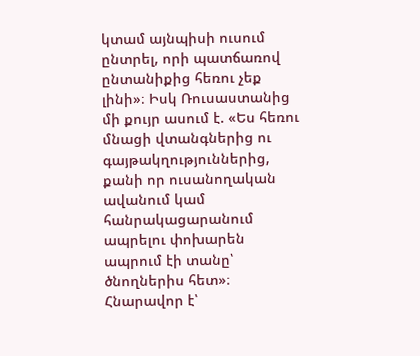կտամ այնպիսի ուսում ընտրել, որի պատճառով ընտանիքից հեռու չեք լինի»։ Իսկ Ռուսաստանից մի քույր ասում է. «Ես հեռու մնացի վտանգներից ու գայթակղություններից, քանի որ ուսանողական ավանում կամ հանրակացարանում ապրելու փոխարեն ապրում էի տանը՝ ծնողներիս հետ»։ Հնարավոր է՝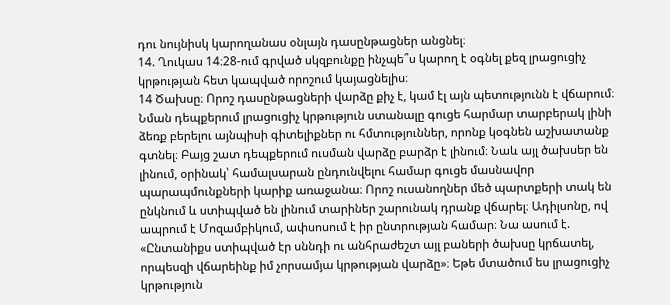դու նույնիսկ կարողանաս օնլայն դասընթացներ անցնել։
14. Ղուկաս 14։28-ում գրված սկզբունքը ինչպե՞ս կարող է օգնել քեզ լրացուցիչ կրթության հետ կապված որոշում կայացնելիս։
14 Ծախսը։ Որոշ դասընթացների վարձը քիչ է, կամ էլ այն պետությունն է վճարում։ Նման դեպքերում լրացուցիչ կրթություն ստանալը գուցե հարմար տարբերակ լինի ձեռք բերելու այնպիսի գիտելիքներ ու հմտություններ, որոնք կօգնեն աշխատանք գտնել։ Բայց շատ դեպքերում ուսման վարձը բարձր է լինում։ Նաև այլ ծախսեր են լինում, օրինակ՝ համալսարան ընդունվելու համար գուցե մասնավոր պարապմունքների կարիք առաջանա։ Որոշ ուսանողներ մեծ պարտքերի տակ են ընկնում և ստիպված են լինում տարիներ շարունակ դրանք վճարել։ Ադիլսոնը, ով ապրում է Մոզամբիկում, ափսոսում է իր ընտրության համար։ Նա ասում է. «Ընտանիքս ստիպված էր սննդի ու անհրաժեշտ այլ բաների ծախսը կրճատել, որպեսզի վճարեինք իմ չորսամյա կրթության վարձը»։ Եթե մտածում ես լրացուցիչ կրթություն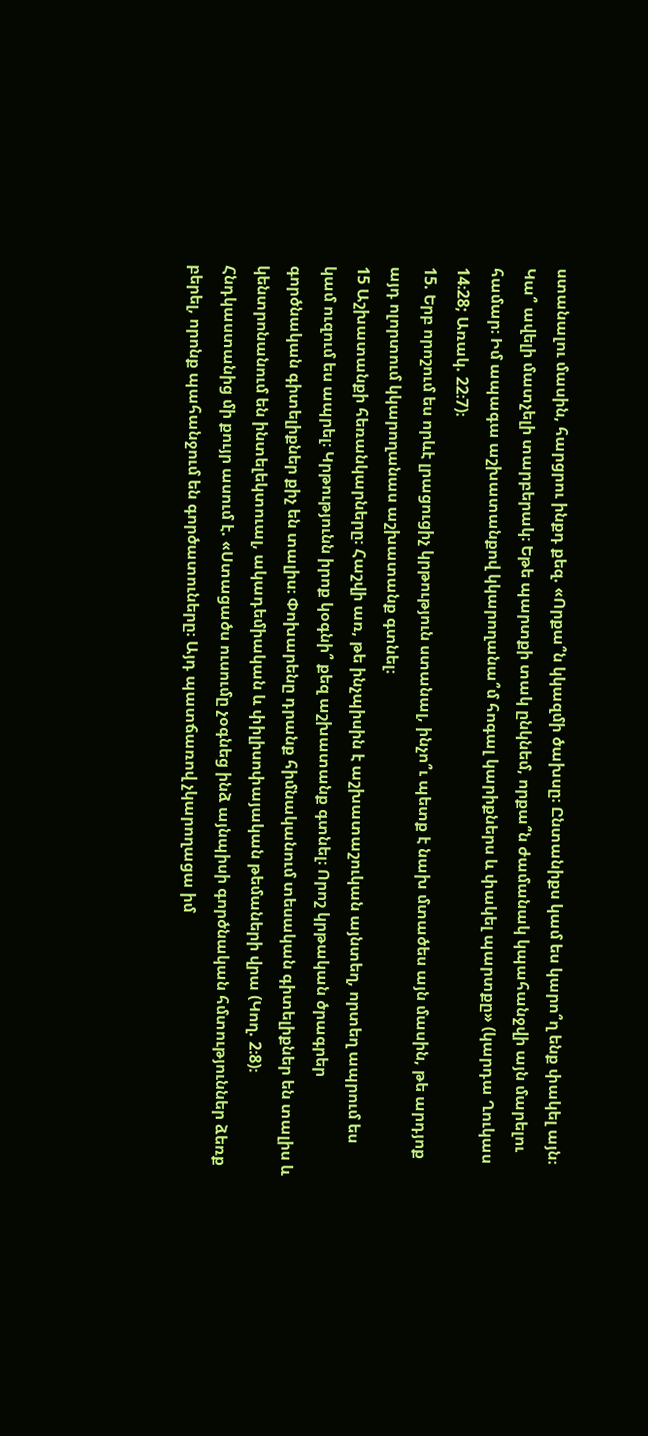ստանալու մասին, հարցրու ինքդ քեզ. «Որքա՞ն կկազմի ծախսը։ Ընտանիքս կամ ես կարո՞ղ ենք փակել այն։ Կա՞ ավելի մատչելի տարբերակ։ Եթե պարտքի տակ ընկնեմ, որքա՞ն ժամանակ կպահանջվի այն մարելու համար։ Իմ ապագա աշխատանքով կկարողանա՞մ հոգալ կարիքներս և փակել պարտքը» (կարդա Ղուկաս 14։28; Առակ. 22։7)։
15. Երբ որոշում ես որևէ լրացուցիչ կրթություն ստանալ, ինչո՞ւ պետք է նախ մտածես այն մասին, թե արդյոք այդ ոլորտում կկարողանաս աշխատանք գտնել։
15 Աշխատանքի հեռանկարները։ Հաշվի առ, թե ինչպիսին է աշխատաշուկան այնտեղ, որտեղ ապրում ես կամ ուզում ես ապրել։ Կրթությունն իրոք կօգնի՞ քեզ աշխատանք գտնել։ Որոշ կրթական ծրագրեր գործնական գիտելիքներ քիչ են տալիս։ Փոխարենը դրանք հիմնականում տեսական գիտելիքներ են տալիս և կենտրոնանում են ինտելեկտուալ, ակադեմիական և փիլիսոփայական թեմաների վրա (Կող. 2։8)։ Հնդկաստանից մի քույր ասում է. «Ստացածս ուսումը չօգնեց ինձ այնպիսի գործնական հմտություններ ձեռք բերել, որոնք պահանջում են գործատուները։ Այդ պատճառով չկարողացա իմ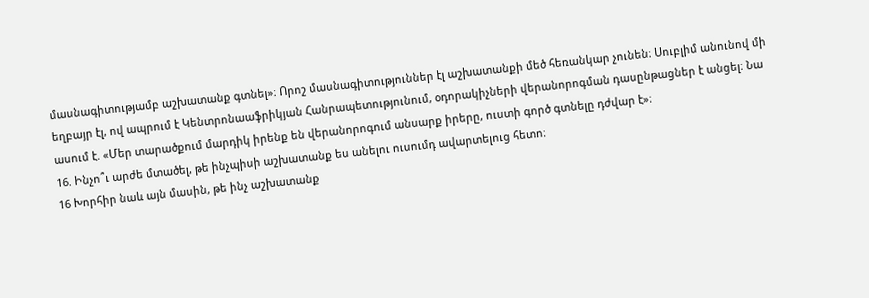մասնագիտությամբ աշխատանք գտնել»։ Որոշ մասնագիտություններ էլ աշխատանքի մեծ հեռանկար չունեն։ Սուբլիմ անունով մի եղբայր էլ, ով ապրում է Կենտրոնաաֆրիկյան Հանրապետությունում, օդորակիչների վերանորոգման դասընթացներ է անցել։ Նա ասում է. «Մեր տարածքում մարդիկ իրենք են վերանորոգում անսարք իրերը, ուստի գործ գտնելը դժվար է»։
16. Ինչո՞ւ արժե մտածել, թե ինչպիսի աշխատանք ես անելու ուսումդ ավարտելուց հետո։
16 Խորհիր նաև այն մասին, թե ինչ աշխատանք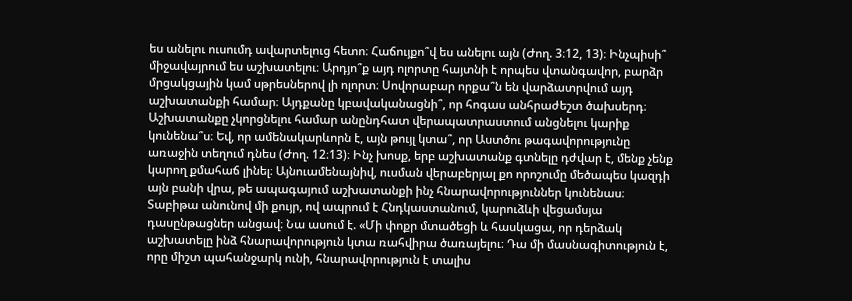ես անելու ուսումդ ավարտելուց հետո։ Հաճույքո՞վ ես անելու այն (Ժող. 3։12, 13)։ Ինչպիսի՞ միջավայրում ես աշխատելու։ Արդյո՞ք այդ ոլորտը հայտնի է որպես վտանգավոր, բարձր մրցակցային կամ սթրեսներով լի ոլորտ։ Սովորաբար որքա՞ն են վարձատրվում այդ աշխատանքի համար։ Այդքանը կբավականացնի՞, որ հոգաս անհրաժեշտ ծախսերդ։ Աշխատանքը չկորցնելու համար անընդհատ վերապատրաստում անցնելու կարիք կունենա՞ս։ Եվ, որ ամենակարևորն է, այն թույլ կտա՞, որ Աստծու թագավորությունը առաջին տեղում դնես (Ժող. 12։13)։ Ինչ խոսք, երբ աշխատանք գտնելը դժվար է, մենք չենք կարող քմահաճ լինել։ Այնուամենայնիվ, ուսման վերաբերյալ քո որոշումը մեծապես կազդի այն բանի վրա, թե ապագայում աշխատանքի ինչ հնարավորություններ կունենաս։ Տաբիթա անունով մի քույր, ով ապրում է Հնդկաստանում, կարուձևի վեցամսյա դասընթացներ անցավ։ Նա ասում է. «Մի փոքր մտածեցի և հասկացա, որ դերձակ աշխատելը ինձ հնարավորություն կտա ռահվիրա ծառայելու։ Դա մի մասնագիտություն է, որը միշտ պահանջարկ ունի, հնարավորություն է տալիս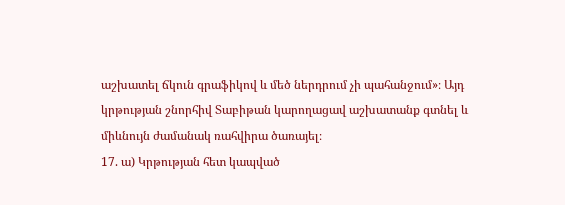աշխատել ճկուն գրաֆիկով և մեծ ներդրում չի պահանջում»։ Այդ կրթության շնորհիվ Տաբիթան կարողացավ աշխատանք գտնել և միևնույն ժամանակ ռահվիրա ծառայել։
17. ա) Կրթության հետ կապված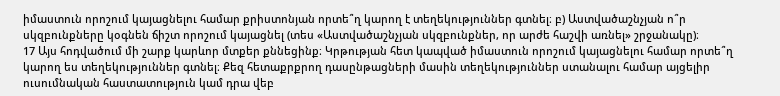իմաստուն որոշում կայացնելու համար քրիստոնյան որտե՞ղ կարող է տեղեկություններ գտնել։ բ) Աստվածաշնչյան ո՞ր սկզբունքները կօգնեն ճիշտ որոշում կայացնել (տես «Աստվածաշնչյան սկզբունքներ, որ արժե հաշվի առնել» շրջանակը)։
17 Այս հոդվածում մի շարք կարևոր մտքեր քննեցինք։ Կրթության հետ կապված իմաստուն որոշում կայացնելու համար որտե՞ղ կարող ես տեղեկություններ գտնել։ Քեզ հետաքրքրող դասընթացների մասին տեղեկություններ ստանալու համար այցելիր ուսումնական հաստատություն կամ դրա վեբ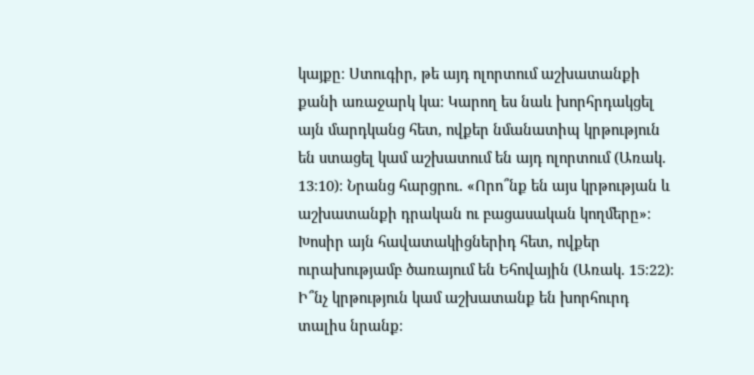կայքը։ Ստուգիր, թե այդ ոլորտում աշխատանքի քանի առաջարկ կա։ Կարող ես նաև խորհրդակցել այն մարդկանց հետ, ովքեր նմանատիպ կրթություն են ստացել կամ աշխատում են այդ ոլորտում (Առակ. 13։10)։ Նրանց հարցրու. «Որո՞նք են այս կրթության և աշխատանքի դրական ու բացասական կողմերը»։ Խոսիր այն հավատակիցներիդ հետ, ովքեր ուրախությամբ ծառայում են Եհովային (Առակ. 15։22)։ Ի՞նչ կրթություն կամ աշխատանք են խորհուրդ տալիս նրանք։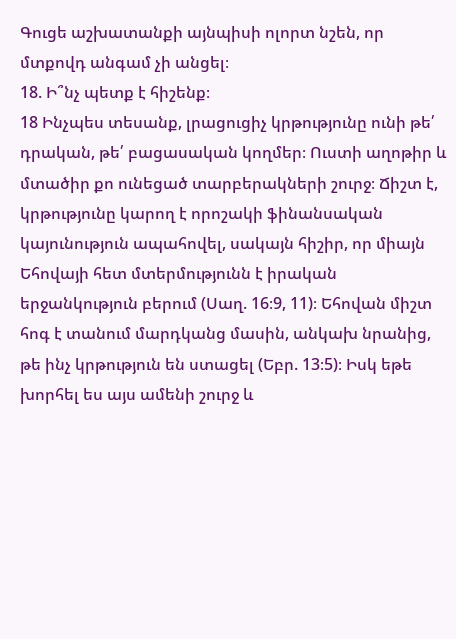Գուցե աշխատանքի այնպիսի ոլորտ նշեն, որ մտքովդ անգամ չի անցել։
18. Ի՞նչ պետք է հիշենք։
18 Ինչպես տեսանք, լրացուցիչ կրթությունը ունի թե՛ դրական, թե՛ բացասական կողմեր։ Ուստի աղոթիր և մտածիր քո ունեցած տարբերակների շուրջ։ Ճիշտ է, կրթությունը կարող է որոշակի ֆինանսական կայունություն ապահովել, սակայն հիշիր, որ միայն Եհովայի հետ մտերմությունն է իրական երջանկություն բերում (Սաղ. 16։9, 11)։ Եհովան միշտ հոգ է տանում մարդկանց մասին, անկախ նրանից, թե ինչ կրթություն են ստացել (Եբր. 13։5)։ Իսկ եթե խորհել ես այս ամենի շուրջ և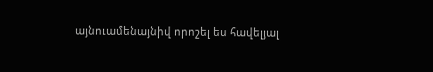այնուամենայնիվ որոշել ես հավելյալ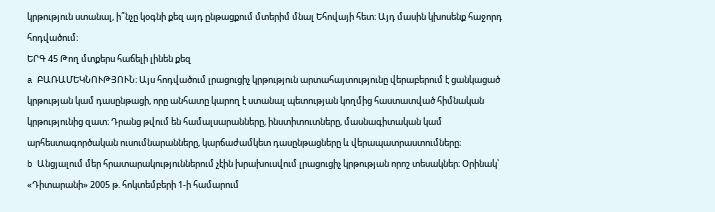կրթություն ստանալ, ի՞նչը կօգնի քեզ այդ ընթացքում մտերիմ մնալ Եհովայի հետ։ Այդ մասին կխոսենք հաջորդ հոդվածում։
ԵՐԳ 45 Թող մտքերս հաճելի լինեն քեզ
a ԲԱՌԱՄԵԿՆՈՒԹՅՈՒՆ։ Այս հոդվածում լրացուցիչ կրթություն արտահայտությունը վերաբերում է ցանկացած կրթության կամ դասընթացի, որը անհատը կարող է ստանալ պետության կողմից հաստատված հիմնական կրթությունից զատ։ Դրանց թվում են համալսարանները, ինստիտուտները, մասնագիտական կամ արհեստագործական ուսումնարանները, կարճաժամկետ դասընթացները և վերապատրաստումները։
b Անցյալում մեր հրատարակություններում չէին խրախուսվում լրացուցիչ կրթության որոշ տեսակներ։ Օրինակ՝ «Դիտարանի» 2005 թ. հոկտեմբերի 1-ի համարում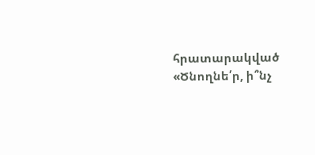հրատարակված «Ծնողնե՛ր, ի՞նչ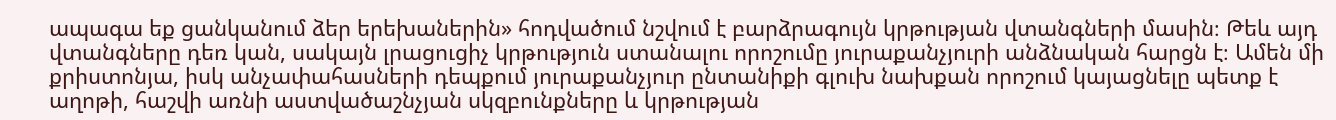ապագա եք ցանկանում ձեր երեխաներին» հոդվածում նշվում է բարձրագույն կրթության վտանգների մասին։ Թեև այդ վտանգները դեռ կան, սակայն լրացուցիչ կրթություն ստանալու որոշումը յուրաքանչյուրի անձնական հարցն է։ Ամեն մի քրիստոնյա, իսկ անչափահասների դեպքում յուրաքանչյուր ընտանիքի գլուխ նախքան որոշում կայացնելը պետք է աղոթի, հաշվի առնի աստվածաշնչյան սկզբունքները և կրթության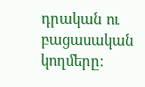դրական ու բացասական կողմերը։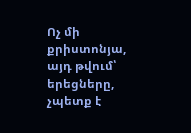Ոչ մի քրիստոնյա, այդ թվում՝ երեցները, չպետք է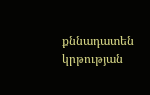քննադատեն կրթության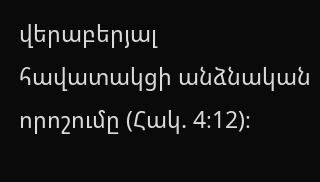վերաբերյալ հավատակցի անձնական որոշումը (Հակ. 4։12)։